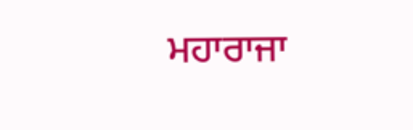ਮਹਾਰਾਜਾ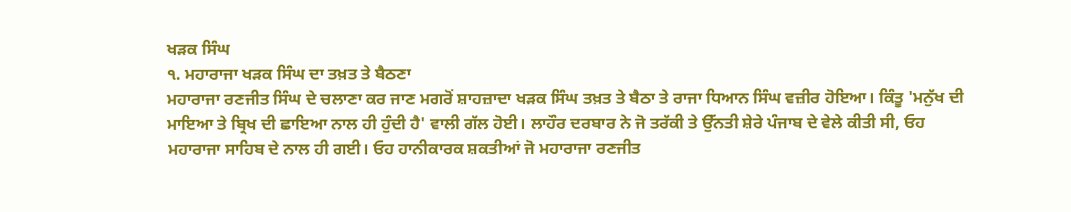ਖੜਕ ਸਿੰਘ
੧. ਮਹਾਰਾਜਾ ਖੜਕ ਸਿੰਘ ਦਾ ਤਖ਼ਤ ਤੇ ਬੈਠਣਾ
ਮਹਾਰਾਜਾ ਰਣਜੀਤ ਸਿੰਘ ਦੇ ਚਲਾਣਾ ਕਰ ਜਾਣ ਮਗਰੋਂ ਸ਼ਾਹਜ਼ਾਦਾ ਖੜਕ ਸਿੰਘ ਤਖ਼ਤ ਤੇ ਬੈਠਾ ਤੇ ਰਾਜਾ ਧਿਆਨ ਸਿੰਘ ਵਜ਼ੀਰ ਹੋਇਆ। ਕਿੰਤੂ 'ਮਨੁੱਖ ਦੀ ਮਾਇਆ ਤੇ ਬ੍ਰਿਖ ਦੀ ਛਾਇਆ ਨਾਲ ਹੀ ਹੁੰਦੀ ਹੈ' ਵਾਲੀ ਗੱਲ ਹੋਈ। ਲਾਹੌਰ ਦਰਬਾਰ ਨੇ ਜੋ ਤਰੱਕੀ ਤੇ ਉੱਨਤੀ ਸ਼ੇਰੇ ਪੰਜਾਬ ਦੇ ਵੇਲੇ ਕੀਤੀ ਸੀ, ਓਹ ਮਹਾਰਾਜਾ ਸਾਹਿਬ ਦੇ ਨਾਲ ਹੀ ਗਈ। ਓਹ ਹਾਨੀਕਾਰਕ ਸ਼ਕਤੀਆਂ ਜੋ ਮਹਾਰਾਜਾ ਰਣਜੀਤ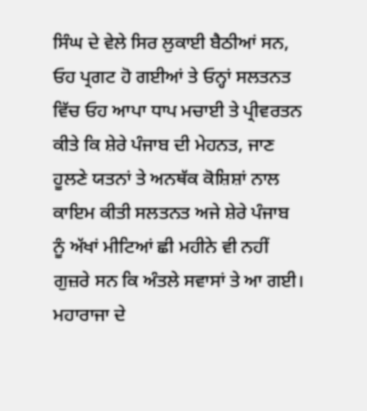ਸਿੰਘ ਦੇ ਵੇਲੇ ਸਿਰ ਲੁਕਾਈ ਬੈਠੀਆਂ ਸਨ, ਓਹ ਪ੍ਰਗਟ ਹੋ ਗਈਆਂ ਤੇ ਓਨ੍ਹਾਂ ਸਲਤਨਤ ਵਿੱਚ ਓਹ ਆਪਾ ਧਾਪ ਮਚਾਈ ਤੇ ਪ੍ਰੀਵਰਤਨ ਕੀਤੇ ਕਿ ਸ਼ੇਰੇ ਪੰਜਾਬ ਦੀ ਮੇਹਨਤ, ਜਾਣ ਹੂਲਣੇ ਯਤਨਾਂ ਤੇ ਅਨਥੱਕ ਕੋਸ਼ਿਸ਼ਾਂ ਨਾਲ ਕਾਇਮ ਕੀਤੀ ਸਲਤਨਤ ਅਜੇ ਸ਼ੇਰੇ ਪੰਜਾਬ ਨੂੰ ਅੱਖਾਂ ਮੀਟਿਆਂ ਛੀ ਮਹੀਨੇ ਵੀ ਨਹੀਂ ਗੁਜ਼ਰੇ ਸਨ ਕਿ ਅੰਤਲੇ ਸਵਾਸਾਂ ਤੇ ਆ ਗਈ।
ਮਹਾਰਾਜਾ ਦੇ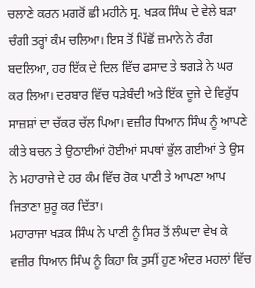ਚਲਾਣੇ ਕਰਨ ਮਗਰੋਂ ਛੀ ਮਹੀਨੇ ਸ੍ਰ. ਖੜਕ ਸਿੰਘ ਦੇ ਵੇਲੇ ਬੜਾ ਚੰਗੀ ਤਰ੍ਹਾਂ ਕੰਮ ਚਲਿਆ। ਇਸ ਤੋਂ ਪਿੱਛੋਂ ਜ਼ਮਾਨੇ ਨੇ ਰੰਗ ਬਦਲਿਆ, ਹਰ ਇੱਕ ਦੇ ਦਿਲ ਵਿੱਚ ਫਸਾਦ ਤੇ ਝਗੜੇ ਨੇ ਘਰ ਕਰ ਲਿਆ। ਦਰਬਾਰ ਵਿੱਚ ਧੜੇਬੰਦੀ ਅਤੇ ਇੱਕ ਦੂਜੇ ਦੇ ਵਿਰੁੱਧ ਸਾਜ਼ਸ਼ਾਂ ਦਾ ਚੱਕਰ ਚੱਲ ਪਿਆ। ਵਜ਼ੀਰ ਧਿਆਨ ਸਿੰਘ ਨੂੰ ਆਪਣੇ ਕੀਤੇ ਬਚਨ ਤੇ ਉਠਾਈਆਂ ਹੋਈਆਂ ਸਪਥਾਂ ਭੁੱਲ ਗਈਆਂ ਤੇ ਉਸ ਨੇ ਮਹਾਰਾਜੇ ਦੇ ਹਰ ਕੰਮ ਵਿੱਚ ਰੋਕ ਪਾਣੀ ਤੇ ਆਪਣਾ ਆਪ ਜਿਤਾਣਾ ਸ਼ੁਰੂ ਕਰ ਦਿੱਤਾ।
ਮਹਾਰਾਜਾ ਖੜਕ ਸਿੰਘ ਨੇ ਪਾਣੀ ਨੂੰ ਸਿਰ ਤੋਂ ਲੰਘਦਾ ਵੇਖ ਕੇ ਵਜ਼ੀਰ ਧਿਆਨ ਸਿੰਘ ਨੂੰ ਕਿਹਾ ਕਿ ਤੁਸੀਂ ਹੁਣ ਅੰਦਰ ਮਹਲਾਂ ਵਿੱਚ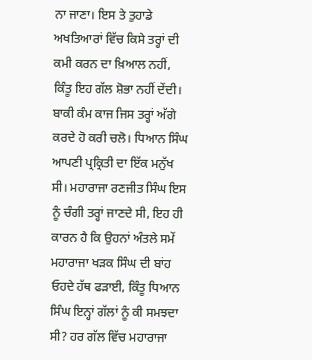ਨਾ ਜਾਣਾ। ਇਸ ਤੇ ਤੁਹਾਡੇ ਅਖਤਿਆਰਾਂ ਵਿੱਚ ਕਿਸੇ ਤਰ੍ਹਾਂ ਦੀ ਕਮੀ ਕਰਨ ਦਾ ਖ਼ਿਆਲ ਨਹੀਂ, ਕਿੰਤੂ ਇਹ ਗੱਲ ਸ਼ੋਭਾ ਨਹੀਂ ਦੇਂਦੀ। ਬਾਕੀ ਕੰਮ ਕਾਜ ਜਿਸ ਤਰ੍ਹਾਂ ਅੱਗੇ ਕਰਦੇ ਹੋ ਕਰੀ ਚਲੋ। ਧਿਆਨ ਸਿੰਘ ਆਪਣੀ ਪ੍ਰਕ੍ਰਿਤੀ ਦਾ ਇੱਕ ਮਨੁੱਖ ਸੀ। ਮਹਾਰਾਜਾ ਰਣਜੀਤ ਸਿੰਘ ਇਸ ਨੂੰ ਚੰਗੀ ਤਰ੍ਹਾਂ ਜਾਣਦੇ ਸੀ, ਇਹ ਹੀ ਕਾਰਨ ਹੈ ਕਿ ਉਹਨਾਂ ਅੰਤਲੇ ਸਮੇਂ ਮਹਾਰਾਜਾ ਖੜਕ ਸਿੰਘ ਦੀ ਬਾਂਹ ਓਹਦੇ ਹੱਥ ਫੜਾਈ, ਕਿੰਤੂ ਧਿਆਨ ਸਿੰਘ ਇਨ੍ਹਾਂ ਗੱਲਾਂ ਨੂੰ ਕੀ ਸਮਝਦਾ ਸੀ? ਹਰ ਗੱਲ ਵਿੱਚ ਮਹਾਰਾਜਾ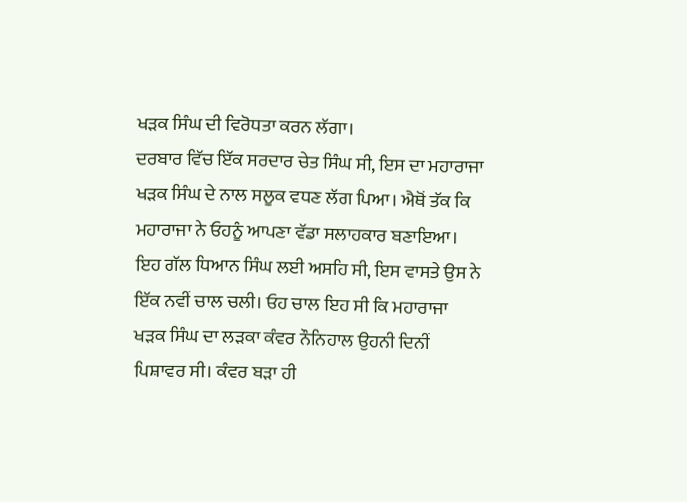ਖੜਕ ਸਿੰਘ ਦੀ ਵਿਰੋਧਤਾ ਕਰਨ ਲੱਗਾ।
ਦਰਬਾਰ ਵਿੱਚ ਇੱਕ ਸਰਦਾਰ ਚੇਤ ਸਿੰਘ ਸੀ, ਇਸ ਦਾ ਮਹਾਰਾਜਾ ਖੜਕ ਸਿੰਘ ਦੇ ਨਾਲ ਸਲੂਕ ਵਧਣ ਲੱਗ ਪਿਆ। ਐਥੋਂ ਤੱਕ ਕਿ ਮਹਾਰਾਜਾ ਨੇ ਓਹਨੂੰ ਆਪਣਾ ਵੱਡਾ ਸਲਾਹਕਾਰ ਬਣਾਇਆ। ਇਹ ਗੱਲ ਧਿਆਨ ਸਿੰਘ ਲਈ ਅਸਹਿ ਸੀ, ਇਸ ਵਾਸਤੇ ਉਸ ਨੇ ਇੱਕ ਨਵੀਂ ਚਾਲ ਚਲੀ। ਓਹ ਚਾਲ ਇਹ ਸੀ ਕਿ ਮਹਾਰਾਜਾ ਖੜਕ ਸਿੰਘ ਦਾ ਲੜਕਾ ਕੰਵਰ ਨੌਨਿਹਾਲ ਉਹਨੀ ਦਿਨੀਂ ਪਿਸ਼ਾਵਰ ਸੀ। ਕੰਵਰ ਬੜਾ ਹੀ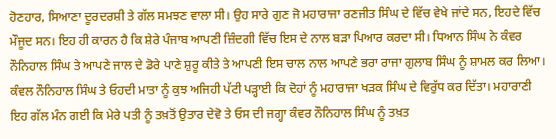ਹੋਣਹਾਰ, ਸਿਆਣਾ ਦੂਰਦਰਸ਼ੀ ਤੇ ਗੱਲ ਸਮਝਣ ਵਾਲਾ ਸੀ। ਉਹ ਸਾਰੇ ਗੁਣ ਜੋ ਮਹਾਰਾਜਾ ਰਣਜੀਤ ਸਿੰਘ ਦੇ ਵਿੱਚ ਵੇਖੇ ਜਾਂਦੇ ਸਨ, ਇਹਦੇ ਵਿੱਚ ਮੌਜੂਦ ਸਨ। ਇਹ ਹੀ ਕਾਰਨ ਹੈ ਕਿ ਸ਼ੇਰੇ ਪੰਜਾਬ ਆਪਣੀ ਜ਼ਿੰਦਗੀ ਵਿੱਚ ਇਸ ਦੇ ਨਾਲ ਬੜਾ ਪਿਆਰ ਕਰਦਾ ਸੀ। ਧਿਆਨ ਸਿੰਘ ਨੇ ਕੰਵਰ ਨੌਨਿਹਾਲ ਸਿੰਘ ਤੇ ਆਪਣੇ ਜਾਲ ਦੇ ਡੋਰੇ ਪਾਣੇ ਸ਼ੁਰੂ ਕੀਤੇ ਤੇ ਆਪਣੀ ਇਸ ਚਾਲ ਨਾਲ ਆਪਣੇ ਭਰਾ ਰਾਜਾ ਗੁਲਾਬ ਸਿੰਘ ਨੂੰ ਸ਼ਾਮਲ ਕਰ ਲਿਆ। ਕੰਵਲ ਨੌਨਿਹਾਲ ਸਿੰਘ ਤੇ ਓਹਦੀ ਮਾਤਾ ਨੂੰ ਕੁਝ ਅਜਿਹੀ ਪੱਟੀ ਪੜ੍ਹਾਈ ਕਿ ਦੋਹਾਂ ਨੂੰ ਮਹਾਰਾਜਾ ਖੜਕ ਸਿੰਘ ਦੇ ਵਿਰੁੱਧ ਕਰ ਦਿੱਤਾ। ਮਹਾਰਾਣੀ ਇਹ ਗੱਲ ਮੰਨ ਗਈ ਕਿ ਮੇਰੇ ਪਤੀ ਨੂੰ ਤਖ਼ਤੋਂ ਉਤਾਰ ਦੇਵੋ ਤੇ ਓਸ ਦੀ ਜਗ੍ਹਾ ਕੰਵਰ ਨੌਨਿਹਾਲ ਸਿੰਘ ਨੂੰ ਤਖ਼ਤ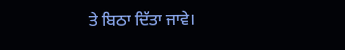ਤੇ ਬਿਠਾ ਦਿੱਤਾ ਜਾਵੇ।